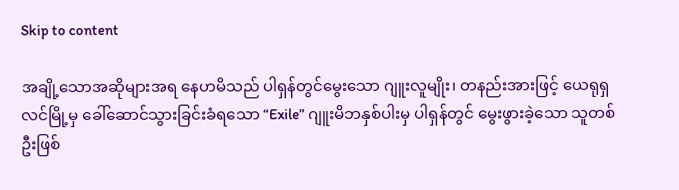Skip to content

အချို့သောအဆိုများအရ နေဟမိသည် ပါရှန်တွင်မွေးသော ဂျူးလူမျိုး၊ တနည်းအားဖြင့် ယေရုရှလင်မြို့မှ ခေါ်ဆောင်သွားခြင်းခံရသော “Exile” ဂျူးမိဘနှစ်ပါးမှ ပါရှန်တွင် မွေးဖွားခဲ့သော သူတစ်ဦးဖြစ်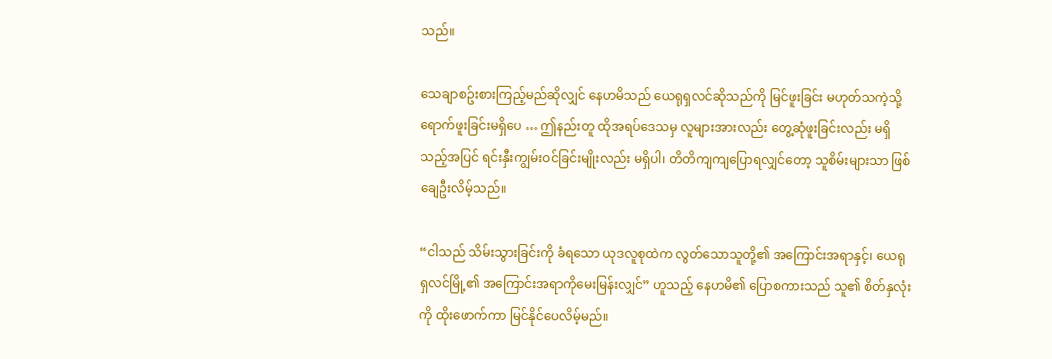သည်။

သေချာစဥ်းစားကြည့်မည်ဆိုလျှင် နေဟမိသည် ယေရုရှလင်ဆိုသည်ကို မြင်ဖူးခြင်း မဟုတ်သကဲ့သို့ ရောက်ဖူးခြင်းမရှိပေ … ဤနည်းတူ ထိုအရပ်ဒေသမှ လူများအားလည်း တွေ့ဆုံဖူးခြင်းလည်း မရှိသည့်အပြင် ရင်းနှီးကျွမ်းဝင်ခြင်းမျိုးလည်း မရှိပါ၊ တိတိကျကျပြောရလျှင်တော့ သူစိမ်းများသာ ဖြစ်ချေဦးလိမ့်သည်။

“ငါသည် သိမ်းသွားခြင်းကို ခံရသော ယုဒလူစုထဲက လွတ်သောသူတို့၏ အကြောင်းအရာနှင့်၊ ယေရုရှလင်မြို့၏ အကြောင်းအရာကိုမေးမြန်းလျှင်” ဟူသည့် နေဟမိ၏ ပြောစကားသည် သူ၏ စိတ်နှလုံးကို ထိုးဖောက်ကာ မြင်နိုင်ပေလိမ့်မည်။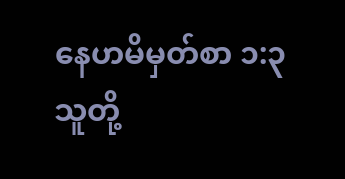နေဟမိမှတ်စာ ၁:၃
သူတို့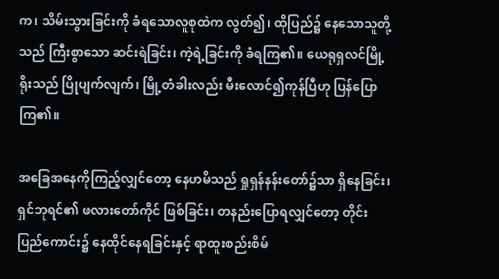က၊ သိမ်းသွားခြင်းကို ခံရသောလူစုထဲက လွတ်၍၊ ထိုပြည်၌ နေသောသူတို့သည် ကြီးစွာသော ဆင်းရဲခြင်း၊ ကဲ့ရဲ့ခြင်းကို ခံရကြ၏။ ယေရုရှလင်မြို့ရိုးသည် ပြိုပျက်လျက်၊ မြို့တံခါးလည်း မီးလောင်၍ကုန်ပြီဟု ပြန်ပြောကြ၏။

အခြေအနေကိုကြည့်လျှင်တော့ နေဟမိသည် ရှုရှန်နန်းတော်၌သာ ရှိနေခြင်း၊ ရှင်ဘုရင်၏ ဖလားတော်ကိုင် ဖြစ်ခြင်း၊ တနည်းပြောရလျှင်တော့ တိုင်းပြည်ကောင်း၌ နေထိုင်နေရခြင်းနှင့် ရာထူးစည်းစိမ်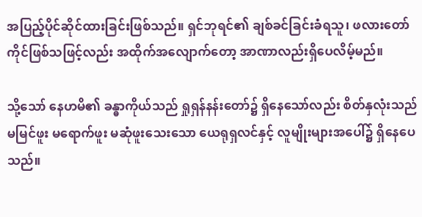အပြည့်ပိုင်ဆိုင်ထားခြင်းဖြစ်သည်။ ရှင်ဘုရင်၏ ချစ်ခင်ခြင်းခံရသူ၊ ဖလားတော်ကိုင်ဖြစ်သဖြင့်လည်း အထိုက်အလျောက်တော့ အာဏာလည်းရှိပေလိမ့်မည်။

သို့သော် နေဟမိ၏ ခန္ဓာကိုယ်သည် ရှုရှန်နန်းတော်၌ ရှိနေသော်လည်း စိတ်နှလုံးသည် မမြင်ဖူး မရောက်ဖူး မဆုံဖူးသေးသော ယေရုရှလင်နှင့် လူမျိုးများအပေါ်၌ ရှိနေပေသည်။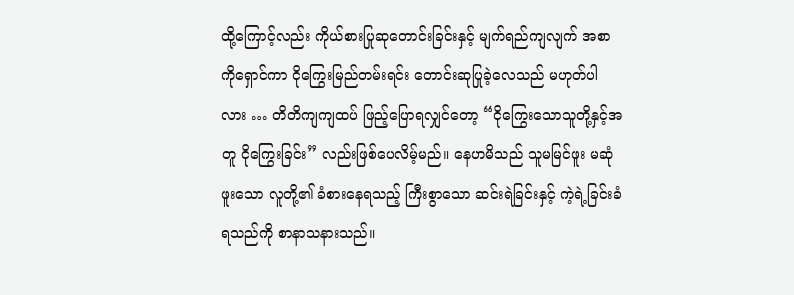ထို့ကြောင့်လည်း ကိုယ်စားပြုဆုတောင်းခြင်းနှင့် မျက်ရည်ကျလျက် အစာကိုရှောင်ကာ ငိုကြွေးမြည်တမ်းရင်း တောင်းဆုပြုခဲ့လေသည် မဟုတ်ပါလား … တိတိကျကျထပ် ဖြည့်ပြောရလျှင်တော့ “ငိုကြွေးသောသူတို့နှင့်အတူ ငိုကြွေးခြင်း” လည်းဖြစ်ပေလိမ့်မည်။ နေဟမိသည် သူမမြင်ဖူး မဆုံဖူးသော လူတို့၏ ခံစားနေရသည့် ကြီးစွာသော ဆင်းရဲခြင်းနှင့် ကဲ့ရဲ့ခြင်းခံရသည်ကို စာနာသနားသည်။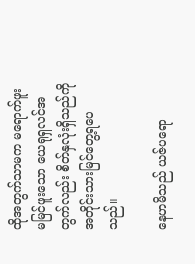ထိုအတွက်သာမက မရောက်ဖူး မမြင်ဖူးသော ယေရုရှလင်အတွက်လည်း စိတ်နှလုံးရှိသည်ကို အတိုင်းသားမြင်တွေ့ရပေသည်။

နေဟမိသည် ယဇ်ပရော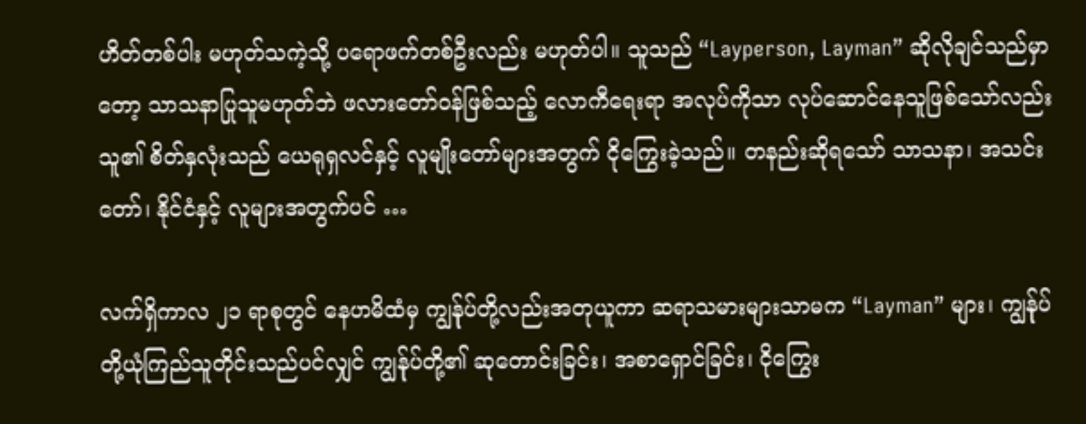ဟိတ်တစ်ပါး မဟုတ်သကဲ့သို့ ပရောဖက်တစ်ဦးလည်း မဟုတ်ပါ။ သူသည် “Layperson, Layman” ဆိုလိုချင်သည်မှာတော့ သာသနာပြုသူမဟုတ်ဘဲ ဖလားတော်ဝန်ဖြစ်သည့် လောကီရေးရာ အလုပ်ကိုသာ လုပ်ဆောင်နေသူဖြစ်သော်လည်း သူ၏ စိတ်နှလုံးသည် ယေရုရှလင်နှင့် လူမျိုးတော်များအတွက် ငိုကြွေးခဲ့သည်။ တနည်းဆိုရသော် သာသနာ၊ အသင်းတော်၊ နိုင်ငံနှင့် လူများအတွက်ပင် …

လက်ရှိကာလ ၂၁ ရာစုတွင် နေဟမိထံမှ ကျွန်ုပ်တို့လည်းအတုယူကာ ဆရာသမားများသာမက “Layman” များ၊ ကျွန်ုပ်တို့ယုံကြည်သူတိုင်းသည်ပင်လျှင် ကျွန်ုပ်တို့၏ ဆုတောင်းခြင်း၊ အစာရှောင်ခြင်း၊ ငိုကြွေး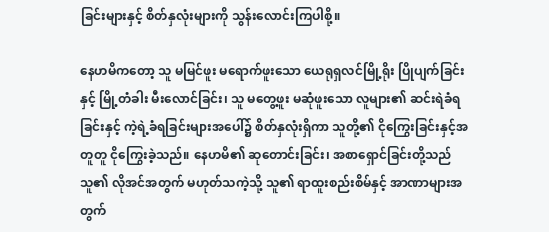ခြင်းများနှင့် စိတ်နှလုံးများကို သွန်းလောင်းကြပါစို့။

နေဟမိကတော့ သူ မမြင်ဖူး မရောက်ဖူးသော ယေရုရှလင်မြို့ရိုး ပြိုပျက်ခြင်းနှင့် မြို့တံခါး မီးလောင်ခြင်း၊ သူ မတွေ့ဖူး မဆုံဖူးသော လူများ၏ ဆင်းရဲခံရခြင်းနှင့် ကဲ့ရဲ့ခံရခြင်းများအပေါ်၌ စိတ်နှလုံးရှိကာ သူတို့၏ ငိုကြွေးခြင်းနှင့်အတူတူ ငိုကြွေးခဲ့သည်။ နေဟမိ၏ ဆုတောင်းခြင်း၊ အစာရှောင်ခြင်းတို့သည် သူ၏ လိုအင်အတွက် မဟုတ်သကဲ့သို့ သူ၏ ရာထူးစည်းစိမ်နှင့် အာဏာများအတွက်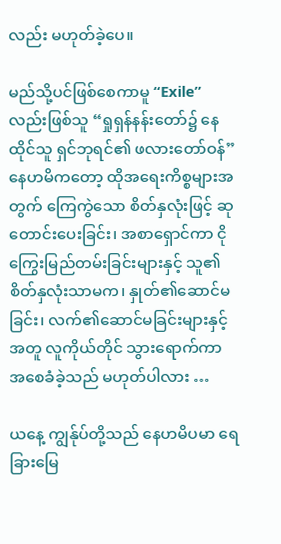လည်း မဟုတ်ခဲ့ပေ။

မည်သို့ပင်ဖြစ်စေကာမူ “Exile” လည်းဖြစ်သူ “ရှုရှန်နန်းတော်၌ နေထိုင်သူ ရှင်ဘုရင်၏ ဖလားတော်ဝန်” နေဟမိကတော့ ထိုအရေးကိစ္စများအတွက် ကြေကွဲသော စိတ်နှလုံးဖြင့် ဆုတောင်းပေးခြင်း၊ အစာရှောင်ကာ ငိုကြွေးမြည်တမ်းခြင်းများနှင့် သူ၏ စိတ်နှလုံးသာမက၊ နှုတ်၏ဆောင်မခြင်း၊ လက်၏ဆောင်မခြင်းများနှင့်အတူ လူကိုယ်တိုင် သွားရောက်ကာ အစေခံခဲ့သည် မဟုတ်ပါလား …

ယနေ့ ကျွန်ုပ်တို့သည် နေဟမိပမာ ရေခြားမြေ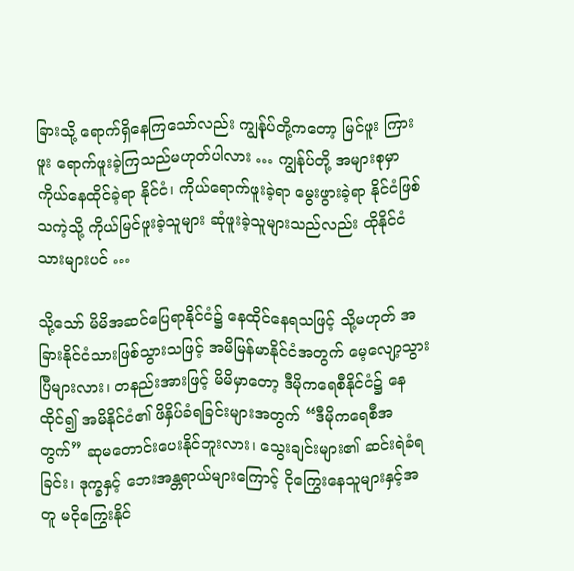ခြားသို့ ရောက်ရှိနေကြသော်လည်း ကျွန်ုပ်တို့ကတော့ မြင်ဖူး ကြားဖူး ရောက်ဖူးခဲ့ကြသည်မဟုတ်ပါလား … ကျွန်ုပ်တို့ အများစုမှာ ကိုယ်နေထိုင်ခဲ့ရာ နိုင်ငံ၊ ကိုယ်ရောက်ဖူးခဲ့ရာ မွေးဖွားခဲ့ရာ နိုင်ငံဖြစ်သကဲ့သို့ ကိုယ်မြင်ဖူးခဲ့သူများ ဆုံဖူးခဲ့သူများသည်လည်း ထိုနိုင်ငံသားများပင် …

သို့သော် မိမိအဆင်ပြေရာနိုင်ငံ၌ နေထိုင်နေရသဖြင့် သို့မဟုတ် အခြားနိုင်ငံသားဖြစ်သွားသဖြင့် အမိမြန်မာနိုင်ငံအတွက် မေ့လျော့သွားပြီများလား၊ တနည်းအားဖြင့် မိမိမှာတော့ ဒီမိုကရေစီနိုင်ငံ၌ နေထိုင်၍ အမိနိုင်ငံ၏ ဖိနှိပ်ခံရခြင်းများအတွက် “ဒီမိုကရေစီအတွက်” ဆုမတောင်းပေးနိုင်ဘူးလား၊ သွေးချင်းများ၏ ဆင်းရဲခံရခြင်း၊ ဒုက္ခနှင့် ဘေးအန္တရာယ်များကြောင့် ငိုကြွေးနေသူများနှင့်အတူ မငိုကြွေးနိုင်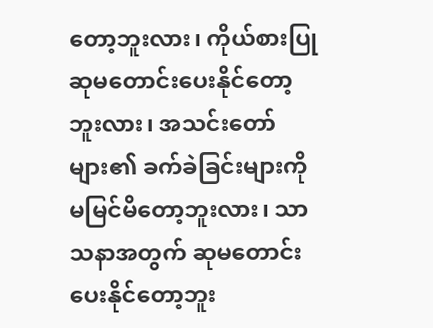တော့ဘူးလား၊ ကိုယ်စားပြု ဆုမတောင်းပေးနိုင်တော့ဘူးလား၊ အသင်းတော်များ၏ ခက်ခဲခြင်းများကို မမြင်မိတော့ဘူးလား၊ သာသနာအတွက် ဆုမတောင်းပေးနိုင်တော့ဘူး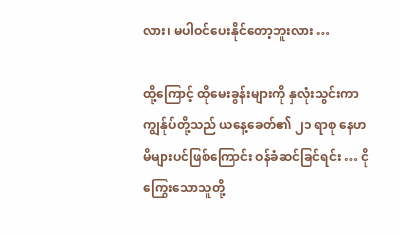လား၊ မပါဝင်ပေးနိုင်တော့ဘူးလား …

ထို့ကြောင့် ထိုမေးခွန်းများကို နှလုံးသွင်းကာ ကျွန်ုပ်တို့သည် ယနေ့ခေတ်၏ ၂၁ ရာစု နေဟမိများပင်ဖြစ်ကြောင်း ဝန်ခံဆင်ခြင်ရင်း … ငိုကြွေးသောသူတို့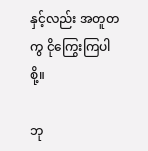နှင့်လည်း အတူတကွ ငိုကြွေးကြပါစို့။

ဘု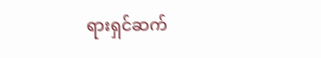ရားရှင်ဆက်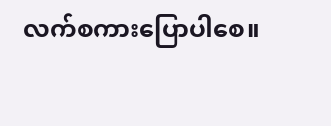လက်စကားပြောပါစေ။